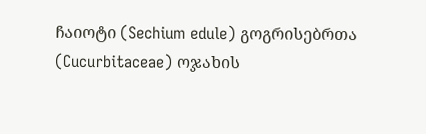ჩაიოტი (Sechium edule) გოგრისებრთა (Cucurbitaceae) ოჯახის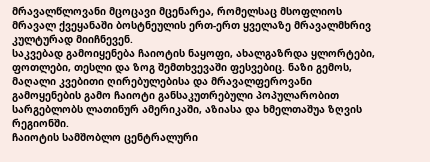მრავალწლოვანი მცოცავი მცენარეა, რომელსაც მსოფლიოს მრავალ ქვეყანაში ბოსტნეულის ერთ-ერთ ყველაზე მრავალმხრივ კულტურად მიიჩნევენ.
საკვებად გამოიყენება ჩაიოტის ნაყოფი, ახალგაზრდა ყლორტები, ფოთლები, თესლი და ზოგ შემთხვევაში ფესვებიც. ნაზი გემოს, მაღალი კვებითი ღირებულებისა და მრავალფეროვანი გამოყენების გამო ჩაიოტი განსაკუთრებული პოპულარობით სარგებლობს ლათინურ ამერიკაში, აზიასა და ხმელთაშუა ზღვის რეგიონში.
ჩაიოტის სამშობლო ცენტრალური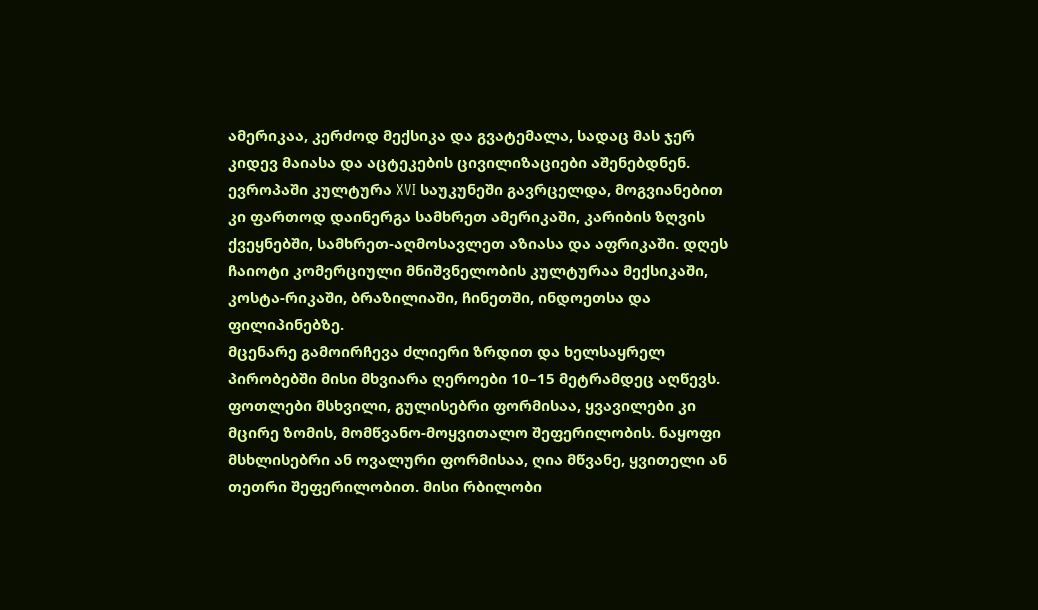ამერიკაა, კერძოდ მექსიკა და გვატემალა, სადაც მას ჯერ კიდევ მაიასა და აცტეკების ცივილიზაციები აშენებდნენ. ევროპაში კულტურა XVI საუკუნეში გავრცელდა, მოგვიანებით კი ფართოდ დაინერგა სამხრეთ ამერიკაში, კარიბის ზღვის ქვეყნებში, სამხრეთ-აღმოსავლეთ აზიასა და აფრიკაში. დღეს ჩაიოტი კომერციული მნიშვნელობის კულტურაა მექსიკაში, კოსტა-რიკაში, ბრაზილიაში, ჩინეთში, ინდოეთსა და ფილიპინებზე.
მცენარე გამოირჩევა ძლიერი ზრდით და ხელსაყრელ პირობებში მისი მხვიარა ღეროები 10–15 მეტრამდეც აღწევს. ფოთლები მსხვილი, გულისებრი ფორმისაა, ყვავილები კი მცირე ზომის, მომწვანო-მოყვითალო შეფერილობის. ნაყოფი მსხლისებრი ან ოვალური ფორმისაა, ღია მწვანე, ყვითელი ან თეთრი შეფერილობით. მისი რბილობი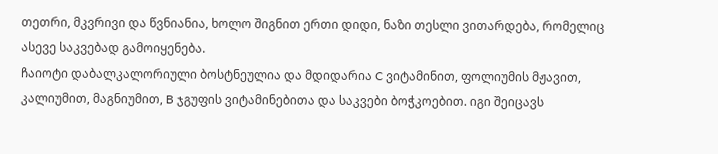თეთრი, მკვრივი და წვნიანია, ხოლო შიგნით ერთი დიდი, ნაზი თესლი ვითარდება, რომელიც ასევე საკვებად გამოიყენება.
ჩაიოტი დაბალკალორიული ბოსტნეულია და მდიდარია C ვიტამინით, ფოლიუმის მჟავით, კალიუმით, მაგნიუმით, B ჯგუფის ვიტამინებითა და საკვები ბოჭკოებით. იგი შეიცავს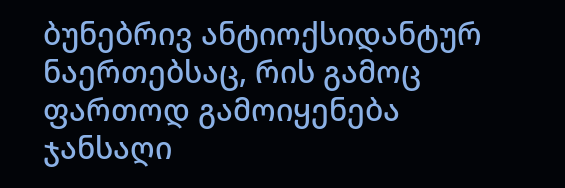ბუნებრივ ანტიოქსიდანტურ ნაერთებსაც, რის გამოც ფართოდ გამოიყენება ჯანსაღი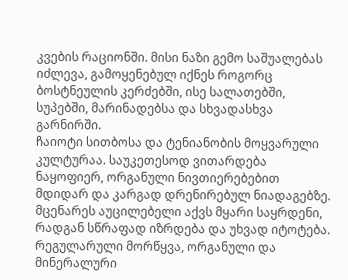კვების რაციონში. მისი ნაზი გემო საშუალებას იძლევა, გამოყენებულ იქნეს როგორც ბოსტნეულის კერძებში, ისე სალათებში, სუპებში, მარინადებსა და სხვადასხვა გარნირში.
ჩაიოტი სითბოსა და ტენიანობის მოყვარული კულტურაა. საუკეთესოდ ვითარდება ნაყოფიერ, ორგანული ნივთიერებებით მდიდარ და კარგად დრენირებულ ნიადაგებზე. მცენარეს აუცილებელი აქვს მყარი საყრდენი, რადგან სწრაფად იზრდება და უხვად იტოტება. რეგულარული მორწყვა, ორგანული და მინერალური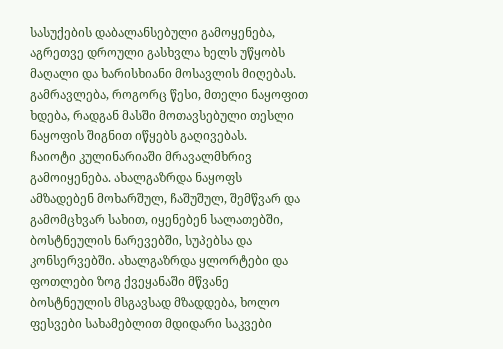სასუქების დაბალანსებული გამოყენება, აგრეთვე დროული გასხვლა ხელს უწყობს მაღალი და ხარისხიანი მოსავლის მიღებას. გამრავლება, როგორც წესი, მთელი ნაყოფით ხდება, რადგან მასში მოთავსებული თესლი ნაყოფის შიგნით იწყებს გაღივებას.
ჩაიოტი კულინარიაში მრავალმხრივ გამოიყენება. ახალგაზრდა ნაყოფს ამზადებენ მოხარშულ, ჩაშუშულ, შემწვარ და გამომცხვარ სახით, იყენებენ სალათებში, ბოსტნეულის ნარევებში, სუპებსა და კონსერვებში. ახალგაზრდა ყლორტები და ფოთლები ზოგ ქვეყანაში მწვანე ბოსტნეულის მსგავსად მზადდება, ხოლო ფესვები სახამებლით მდიდარი საკვები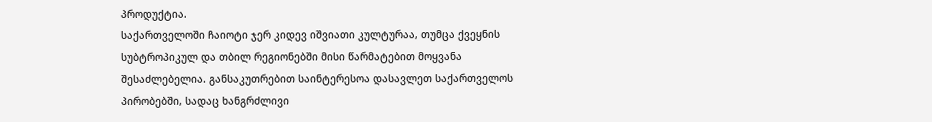პროდუქტია.
საქართველოში ჩაიოტი ჯერ კიდევ იშვიათი კულტურაა, თუმცა ქვეყნის სუბტროპიკულ და თბილ რეგიონებში მისი წარმატებით მოყვანა შესაძლებელია. განსაკუთრებით საინტერესოა დასავლეთ საქართველოს პირობებში, სადაც ხანგრძლივი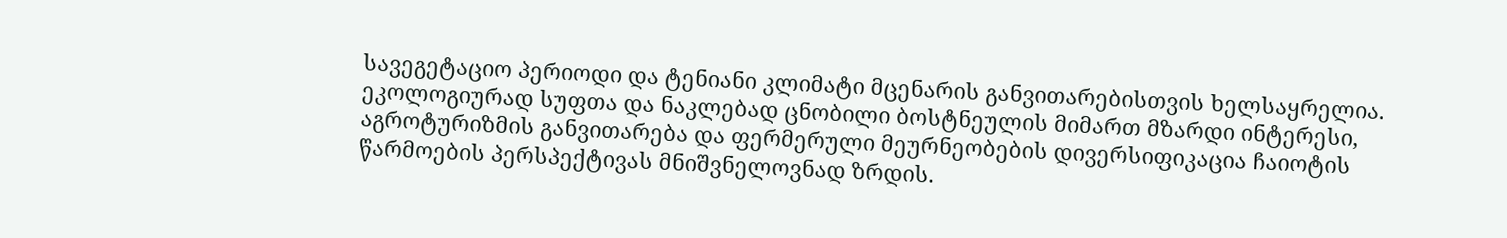სავეგეტაციო პერიოდი და ტენიანი კლიმატი მცენარის განვითარებისთვის ხელსაყრელია. ეკოლოგიურად სუფთა და ნაკლებად ცნობილი ბოსტნეულის მიმართ მზარდი ინტერესი, აგროტურიზმის განვითარება და ფერმერული მეურნეობების დივერსიფიკაცია ჩაიოტის წარმოების პერსპექტივას მნიშვნელოვნად ზრდის.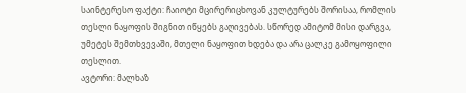საინტერესო ფაქტი: ჩაიოტი მცირერიცხოვან კულტურებს შორისაა, რომლის თესლი ნაყოფის შიგნით იწყებს გაღივებას. სწორედ ამიტომ მისი დარგვა, უმეტეს შემთხვევაში, მთელი ნაყოფით ხდება და არა ცალკე გამოყოფილი თესლით.
ავტორი: მალხაზ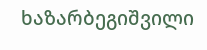ხაზარბეგიშვილი